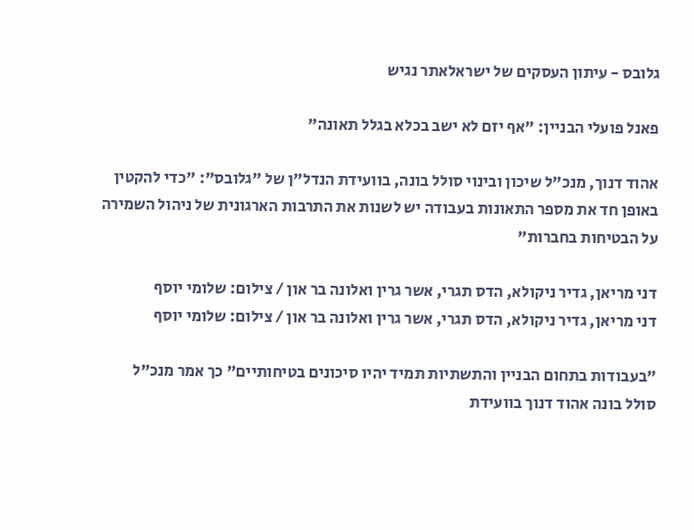גלובס - עיתון העסקים של ישראלאתר נגיש

פאנל פועלי הבניין: "אף יזם לא ישב בכלא בגלל תאונה"

אהוד דנוך, מנכ"ל שיכון ובינוי סולל בונה, בוועידת הנדל"ן של "גלובס": "כדי להקטין באופן חד את מספר התאונות בעבודה יש לשנות את התרבות הארגונית של ניהול השמירה על הבטיחות בחברות"

דני מריאן, גדיר ניקולא, הדס תגרי, אשר גרין ואלונה בר און / צילום: שלומי יוסף
דני מריאן, גדיר ניקולא, הדס תגרי, אשר גרין ואלונה בר און / צילום: שלומי יוסף

"בעבודות בתחום הבניין והתשתיות תמיד יהיו סיכונים בטיחותיים" כך אמר מנכ"ל סולל בונה אהוד דנוך בוועידת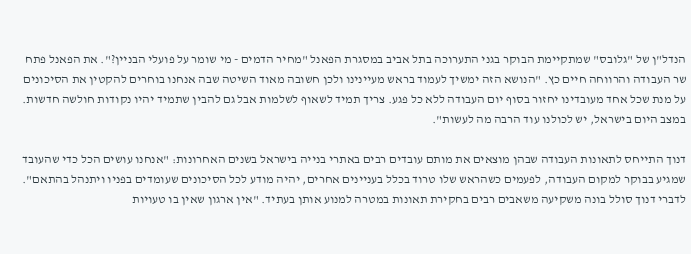הנדל"ן של "גלובס" שמתקיימת הבוקר בגני התערוכה בתל אביב במסגרת הפאנל "מחיר הדמים - מי שומר על פועלי הבניין?". את הפאנל פתח שר העבודה והרווחה חיים כץ. "הנושא הזה ימשיך לעמוד בראש מעיינינו ולכן חשובה מאוד השיטה שבה אנחנו בוחרים להקטין את הסיכונים על מנת שכל אחד מעובדינו יחזור בסוף יום העבודה ללא כל פגע. צריך תמיד לשאוף לשלמות אבל גם להבין שתמיד יהיו נקודות חולשה חדשות. במצב היום בישראל, יש לכולנו עוד הרבה מה לעשות".

דנוך התייחס לתאונות העבודה שבהן מוצאים את מותם עובדים רבים באתרי בנייה בישראל בשנים האחרונות: "אנחנו עושים הכל כדי שהעובד שמגיע בבוקר למקום העבודה, לפעמים כשהראש שלו טרוד בכלל בעניינים אחרים, יהיה מודע לכל הסיכונים שעומדים בפניו ויתנהל בהתאם". לדברי דנוך סולל בונה משקיעה משאבים רבים בחקירת תאונות במטרה למנוע אותן בעתיד. "אין ארגון שאין בו טעויות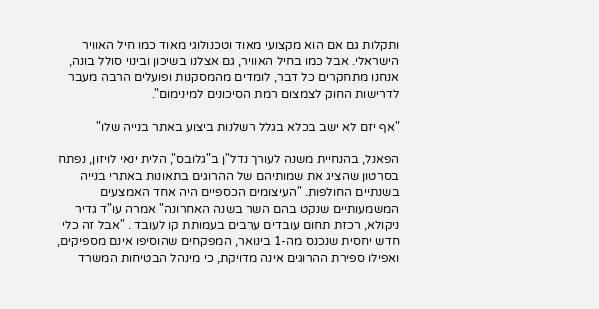ותקלות גם אם הוא מקצועי מאוד וטכנולוגי מאוד כמו חיל האוויר הישראלי. אבל כמו בחיל האוויר, גם אצלנו בשיכון ובינוי סולל בונה, אנחנו מתחקרים כל דבר, לומדים מהמסקנות ופועלים הרבה מעבר לדרישות החוק לצמצום רמת הסיכונים למינימום".

"אף יזם לא ישב בכלא בגלל רשלנות ביצוע באתר בנייה שלו"

הפאנל, בהנחיית משנה לעורך נדל"ן ב"גלובס", הלית ינאי לויזון, נפתח בסרטון שהציג את שמותיהם של ההרוגים בתאונות באתרי בנייה בשנתיים החולפות. "העיצומים הכספיים היה אחד האמצעים המשמעותיים שנקט בהם השר בשנה האחרונה" אמרה עו"ד גדיר ניקולא, רכזת תחום עובדים ערבים בעמותת קו לעובד . "אבל זה כלי חדש יחסית שנכנס מה-1 בינואר, המפקחים שהוסיפו אינם מספיקים, ואפילו ספירת ההרוגים אינה מדויקת, כי מינהל הבטיחות המשרד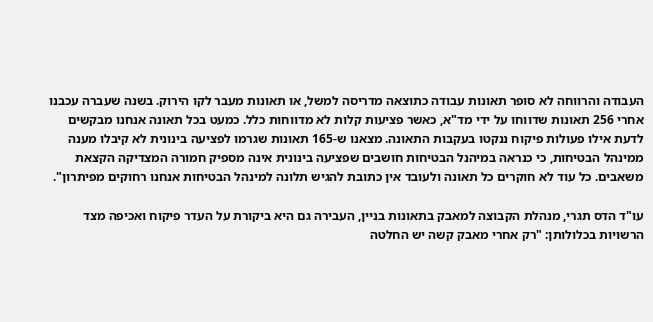העבודה והרווחה לא סופר תאונות עבודה כתוצאה מדריסה למשל, או תאונות מעבר לקו הירוק. בשנה שעברה עכבנו אחרי 256 תאונות שדווחו על ידי מד"א, כאשר פציעות קלות לא מדווחות כלל. כמעט בכל תאונה אנחנו מבקשים לדעת אילו פעולות פיקוח ננקטו בעקבות התאונה. מצאנו ש-165 תאונות שגרמו לפציעה בינונית לא קיבלו מענה ממינהל הבטיחות, כי כנראה במיהנל הבטיחות חושבים שפציעה בינונית אינה מספיק חמורה המצדיקה הקצאת משאבים. כל עוד לא חוקרים כל תאונה ולעובד אין כתובת להגיש תלונה למינהל הבטיחות אנחנו רחוקים מפיתרון".

עו"ד הדס תגרי, מנהלת הקבוצה למאבק בתאונות בניין, העבירה גם היא ביקורת על העדר פיקוח ואכיפה מצד הרשויות בכלולותן: "רק אחרי מאבק קשה יש החלטה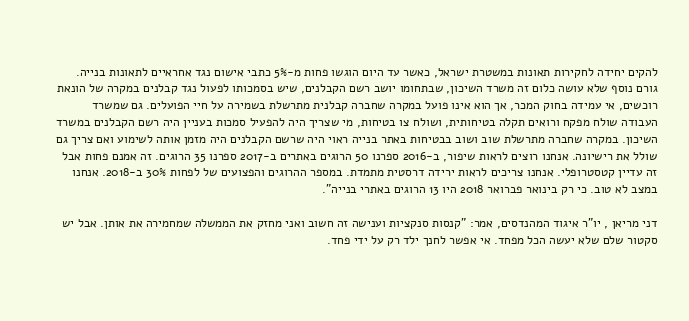להקים יחידה לחקירות תאונות במשטרת ישראל, כאשר עד היום הוגשו פחות מ-5% כתבי אישום נגד אחראיים לתאונות בנייה. גורם נוסף שלא עושה כלום זה משרד השיכון, שבתחומו יושב רשם הקבלנים, שיש בסמכותו לפעול נגד קבלנים במקרה של הונאת רוכשים, אי עמידה בחוק המכר, אך הוא אינו פועל במקרה שחברה קבלנית מתרשלת בשמירה על חיי הפועלים. גם שמשרד העבודה שולח מפקח ורואים תקלה בטיחותית, ושולח צו בטיחות, מי שצריך היה להפעיל סמכות בעניין היה רשם הקבלנים במשרד השיכון. במקרה שחברה מתרשלת שוב ושוב בבטיחות באתר בנייה ראוי היה שרשם הקבלנים היה מזמן אותה לשימוע ואם צריך גם שולל את רישיונה. אנחנו רוצים לראות שיפור, ב-2016 ספרנו 50 הרוגים באתרים ב-2017 ספרנו 35 הרוגים. זה אמנם פחות אבל זה עדיין קטסטרופלי. אנחנו צריכים לראות ירידה דרסטית מתמדת. במספר ההרוגים והפצועים של לפחות 30% ב-2018. אנחנו במצב לא טוב. כי רק בינואר פברואר 2018 היו 13 הרוגים באתרי בנייה".

דני מריאן , יו"ר איגוד המהנדסים, אמר: "קנסות סנקציות וענישה זה חשוב ואני מחזק את הממשלה שמחמירה את אותן. אבל יש סקטור שלם שלא יעשה הכל מפחד. אי אפשר לחנך ילד רק על ידי פחד.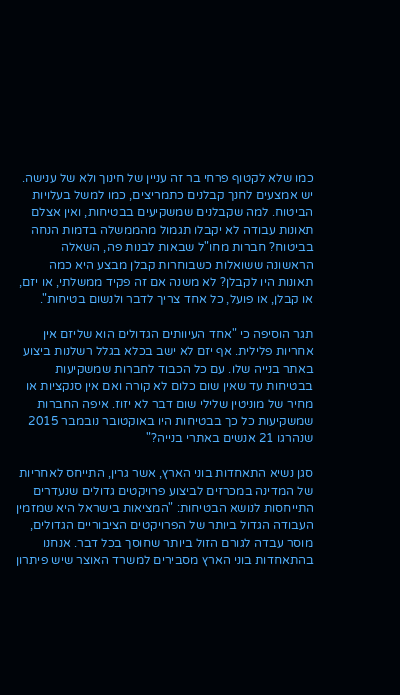כמו שלא לקטוף פרחי בר זה עניין של חינוך ולא של ענישה. יש אמצעים לחנך קבלנים כתמריצים, כמו למשל בעלויות הביטוח. למה שקבלנים שמשקיעים בבטיחות, ואין אצלם תאונות עבודה לא יקבלו תגמול מהממשלה בדמות הנחה בביטוח? חברות מחו"ל שבאות לבנות פה, השאלה הראשונה ששואלות כשבוחרות קבלן מבצע היא כמה תאונות היו לקבלן? לא משנה אם זה פקיד ממשלתי, או יזם, או קבלן, או פועל, כל אחד צריך לדבר ולנשום בטיחות".

תגר הוסיפה כי "אחד העיוותים הגדולים הוא שליזם אין אחריות פלילית. אף יזם לא ישב בכלא בגלל רשלנות ביצוע באתר בנייה שלו. עם כל הכבוד לחברות שמשקיעות בבטיחות עד שאין שום כלום לא קורה ואם אין סנקציות או מחיר של מוניטין שלילי שום דבר לא יזוז. איפה החברות שמשקיעות כל כך בבטיחות היו באוקטובר נובמבר 2015 שנהרגו 21 אנשים באתרי בנייה?"

סגן נשיא התאחדות בוני הארץ, אשר גרין, התייחס לאחריות של המדינה במכרזים לביצוע פרויקטים גדולים שנעדרים התייחסות לנושא הבטיחות: "המציאות בישראל היא שמזמין העבודה הגדול ביותר של הפרויקטים הציבוריים הגדולים, מוסר עבדה לגורם הזול ביותר שחוסך בכל דבר. אנחנו בהתאחדות בוני הארץ מסבירים למשרד האוצר שיש פיתרון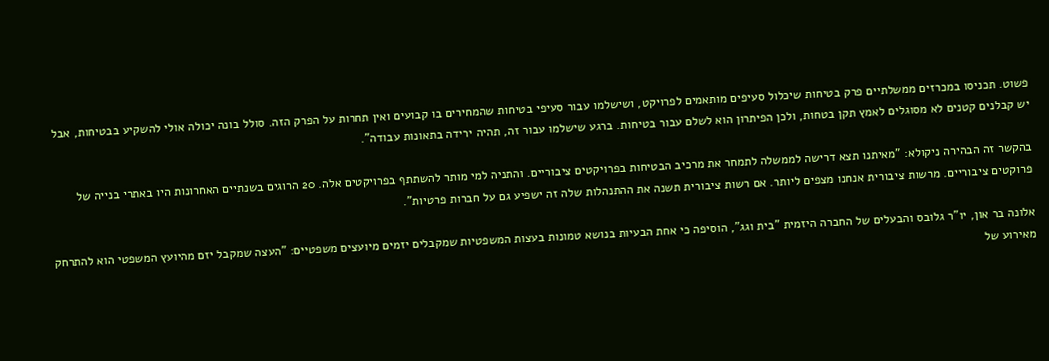פשוט. תכניסו במכרזים ממשלתיים פרק בטיחות שיכלול סעיפים מותאמים לפרויקט, ושישלמו עבור סעיפי בטיחות שהמחירים בו קבועים ואין תחרות על הפרק הזה. סולל בונה יכולה אולי להשקיע בבטיחות, אבל יש קבלנים קטנים לא מסוגלים לאמץ תקן בטחות, ולכן הפיתרון הוא לשלם עבור בטיחות. ברגע שישלמו עבור זה, תהיה ירידה בתאונות עבודה".

בהקשר זה הבהירה ניקולא: "מאיתנו תצא דרישה לממשלה לתמחר את מרכיב הבטיחות בפרויקטים ציבוריים. והתניה למי מותר להשתתף בפרויקטים אלה. 20 הרוגים בשנתיים האחרונות היו באתרי בנייה של פרוקטים ציבוריים. מרשות ציבורית אנחנו מצפים ליותר. אם רשות ציבורית תשנה את ההתנהלות שלה זה ישפיע גם על חברות פרטיות".

אלונה בר און, יו"ר גלובס והבעלים של החברה היזמית "בית וגג", הוסיפה כי אחת הבעיות בנושא טמונות בעצות המשפטיות שמקבלים יזמים מיועצים משפטיים: "העצה שמקבל יזם מהיועץ המשפטי הוא להתרחק מאירוע של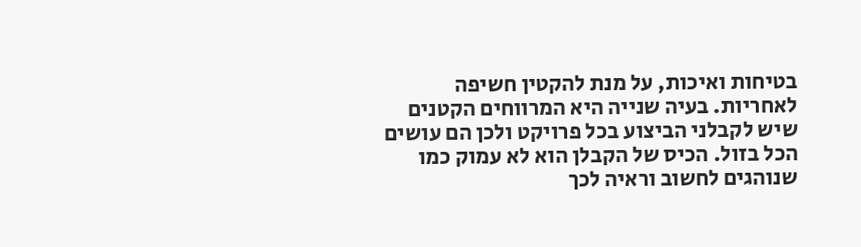בטיחות ואיכות, על מנת להקטין חשיפה לאחריות. בעיה שנייה היא המרווחים הקטנים שיש לקבלני הביצוע בכל פרויקט ולכן הם עושים הכל בזול. הכיס של הקבלן הוא לא עמוק כמו שנוהגים לחשוב וראיה לכך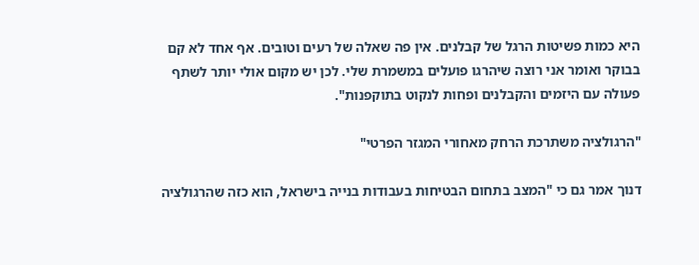היא כמות פשיטות הרגל של קבלנים. אין פה שאלה של רעים וטובים. אף אחד לא קם בבוקר ואומר אני רוצה שיהרגו פועלים במשמרת שלי. לכן יש מקום אולי יותר לשתף פעולה עם היזמים והקבלנים ופחות לנקוט בתוקפנות".

"הרגולציה משתרכת הרחק מאחורי המגזר הפרטי"

דנוך אמר גם כי "המצב בתחום הבטיחות בעבודות בנייה בישראל, הוא כזה שהרגולציה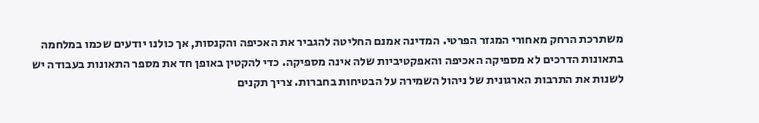משתרכת הרחק מאחורי המגזר הפרטי. המדינה אמנם החליטה להגביר את האכיפה והקנסות, אך כולנו יודעים שכמו במלחמה בתאונות הדרכים לא מספיקה האכיפה והאפקטיביות שלה אינה מספיקה. כדי להקטין באופן חד את מספר התאונות בעבודה יש לשנות את התרבות הארגונית של ניהול השמירה על הבטיחות בחברות. צריך תקנים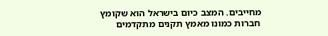מחייבים. המצב כיום בישראל הוא שקומץ חברות כמונו מאמץ תקנים מתקדמים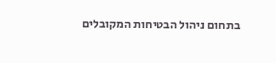בתחום ניהול הבטיחות המקובלים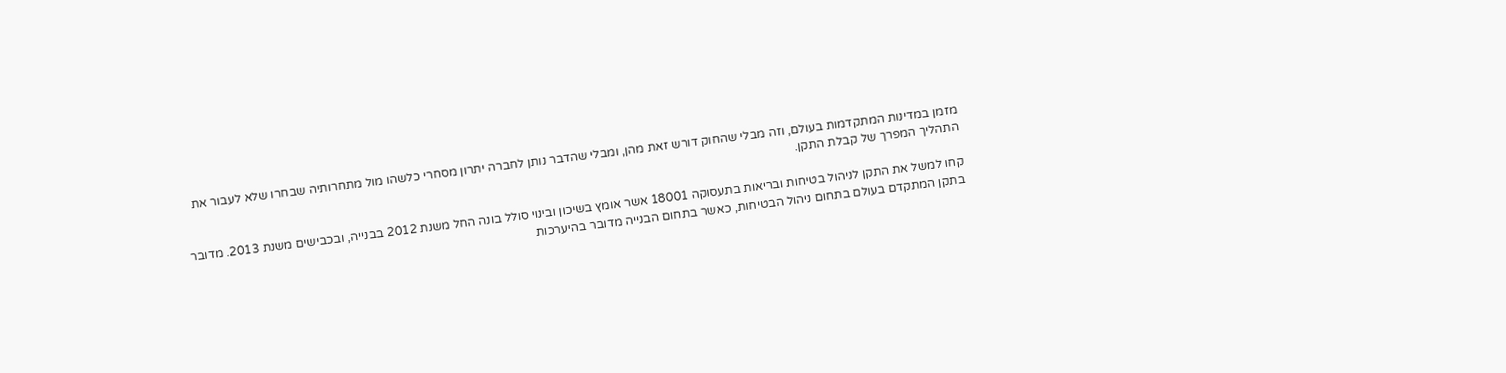מזמן במדינות המתקדמות בעולם, וזה מבלי שהחוק דורש זאת מהן, ומבלי שהדבר נותן לחברה יתרון מסחרי כלשהו מול מתחרותיה שבחרו שלא לעבור את התהליך המפרך של קבלת התקן.

קחו למשל את התקן לניהול בטיחות ובריאות בתעסוקה 18001 אשר אומץ בשיכון ובינוי סולל בונה החל משנת 2012 בבנייה, ובכבישים משנת 2013. מדובר בתקן המתקדם בעולם בתחום ניהול הבטיחות, כאשר בתחום הבנייה מדובר בהיערכות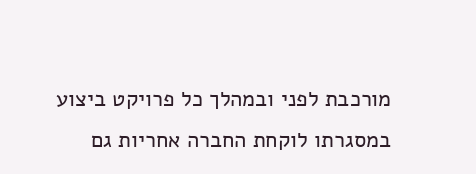מורכבת לפני ובמהלך כל פרויקט ביצוע במסגרתו לוקחת החברה אחריות גם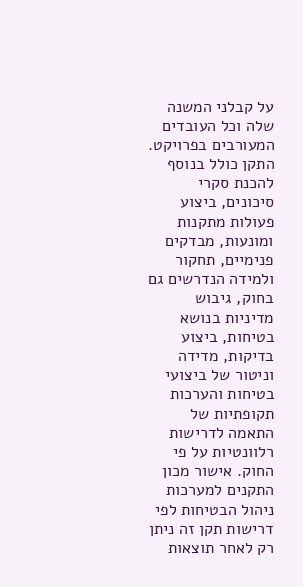על קבלני המשנה שלה וכל העובדים המעורבים בפרויקט. התקן כולל בנוסף להכנת סקרי סיכונים, ביצוע פעולות מתקנות ומונעות, מבדקים פנימיים, תחקור ולמידה הנדרשים גם בחוק, גיבוש מדיניות בנושא בטיחות, ביצוע בדיקות, מדידה וניטור של ביצועי בטיחות והערכות תקופתיות של התאמה לדרישות רלוונטיות על פי החוק. אישור מכון התקנים למערכות ניהול הבטיחות לפי דרישות תקן זה ניתן רק לאחר תוצאות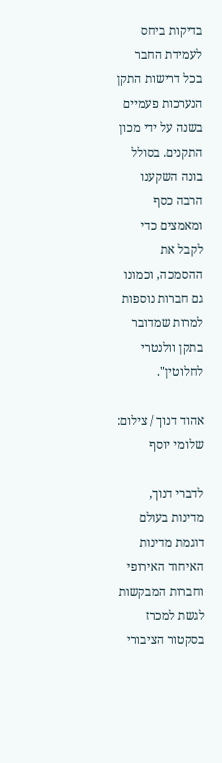בדיקות ביחס לעמידת החבר בכל דרישות התקן הנערכות פעמיים בשנה על ידי מכון התקנים. בסולל בונה השקענו הרבה כסף ומאמצים כדי לקבל את ההסמכה, וכמונו גם חברות נוספות למרות שמדובר בתקן וולנטרי לחלוטין".

אהוד דנוך / צילום: שלומי יוסף

לדברי דנוך, מדינות בעולם דוגמת מדינות האיחוד האירופי וחברות המבקשות לגשת למכרז בסקטור הציבורי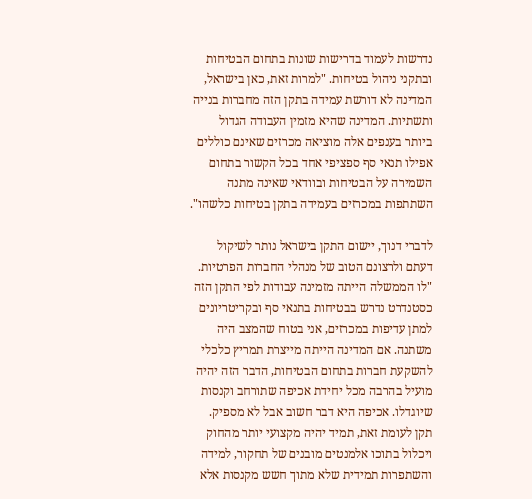נדרשות לעמוד בדרישות שונות בתחום הבטיחות ובתקני ניהול בטיחות. "למרות זאת, כאן בישראל, המדינה לא דורשת עמידה בתקן הזה מחברות בנייה ותשתיות. המדינה שהיא מזמין העבודה הגדול ביותר בענפים אלה מוציאה מכרזים שאינם כוללים אפילו תנאי סף ספציפי אחד בכל הקשור בתחום השמירה על הבטיחות ובוודאי שאינה מתנה השתתפות במכרזים בעמידה בתקן בטיחות כלשהו".

לדברי דנוך, יישום התקן בישראל נותר לשיקול דעתם ולרצונם הטוב של מנהלי החברות הפרטיות. "לו הממשלה הייתה מזמינה עבודות לפי התקן הזה כסטנדרט נדרש בבטיחות בתנאי סף ובקריטריונים למתן עדיפות במכרזים, אני בטוח שהמצב היה משתנה. אם המדינה הייתה מייצרת תמריץ כלכלי להשקעת חברות בתחום הבטיחות, הדבר הזה יהיה מועיל בהרבה מכל יחידת אכיפה שתורחב וקנסות שיוגדלו. אכיפה היא דבר חשוב אבל לא מספיק. תקן לעומת זאת, תמיד יהיה מקצועי יותר מהחוק ויכלול בתוכו אלמנטים מובנים של תחקור, למידה והשתפרות תמידית שלא מתוך חשש מקנסות אלא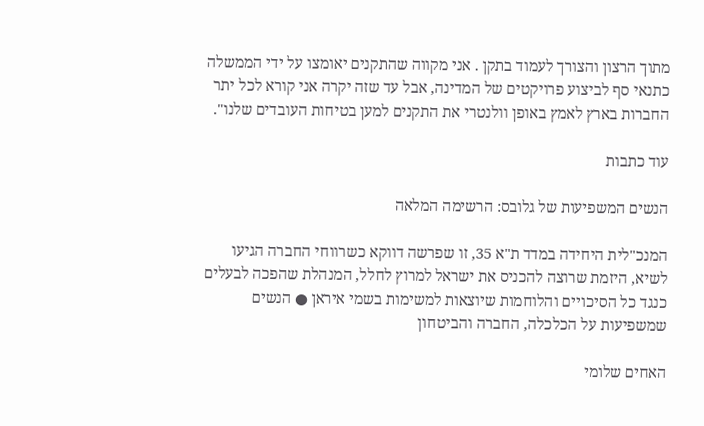מתוך הרצון והצורך לעמוד בתקן . אני מקווה שהתקנים יאומצו על ידי הממשלה כתנאי סף לביצוע פרויקטים של המדינה, אבל עד שזה יקרה אני קורא לכל יתר החברות בארץ לאמץ באופן וולנטרי את התקנים למען בטיחות העובדים שלנו".

עוד כתבות

הנשים המשפיעות של גלובס: הרשימה המלאה

המנכ"לית היחידה במדד ת"א 35, זו שפרשה דווקא כשרווחי החברה הגיעו לשיא, היזמת שרוצה להכניס את ישראל למרוץ לחלל, המנהלת שהפכה לבעלים כנגד כל הסיכויים והלוחמות שיוצאות למשימות בשמי איראן ● הנשים שמשפיעות על הכלכלה, החברה והביטחון

האחים שלומי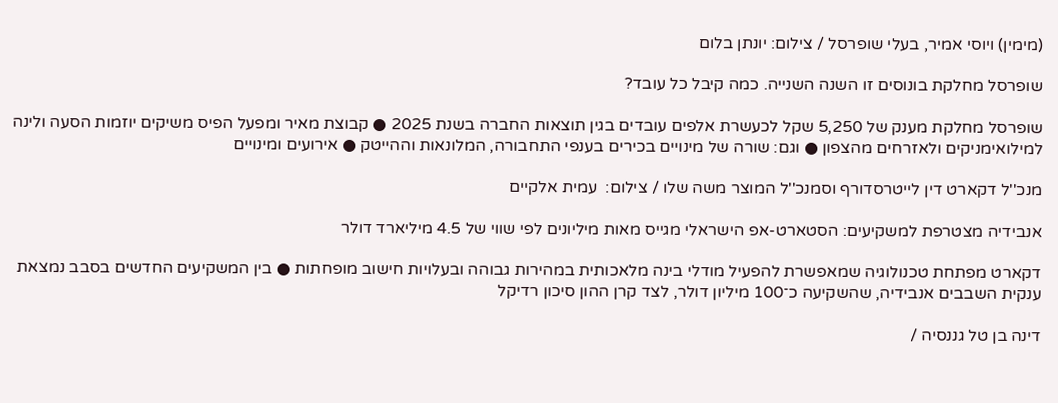(מימין) ויוסי אמיר, בעלי שופרסל / צילום: יונתן בלום

שופרסל מחלקת בונוסים זו השנה השנייה. כמה קיבל כל עובד?

שופרסל מחלקת מענק של 5,250 שקל לכעשרת אלפים עובדים בגין תוצאות החברה בשנת 2025 ● קבוצת מאיר ומפעל הפיס משיקים יוזמות הסעה ולינה למילואימניקים ולאזרחים מהצפון ● וגם: שורה של מינויים בכירים בענפי התחבורה, המלונאות וההייטק ● אירועים ומינויים

מנכ''ל דקארט דין לייטרסדורף וסמנכ''ל המוצר משה שלו / צילום:  עמית אלקיים

אנבידיה מצטרפת למשקיעים: הסטארט-אפ הישראלי מגייס מאות מיליונים לפי שווי של 4.5 מיליארד דולר

דקארט מפתחת טכנולוגיה שמאפשרת להפעיל מודלי בינה מלאכותית במהירות גבוהה ובעלויות חישוב מופחתות ● בין המשקיעים החדשים בסבב נמצאת ענקית השבבים אנבידיה, שהשקיעה כ־100 מיליון דולר, לצד קרן ההון סיכון רדיקל

דינה בן טל גננסיה /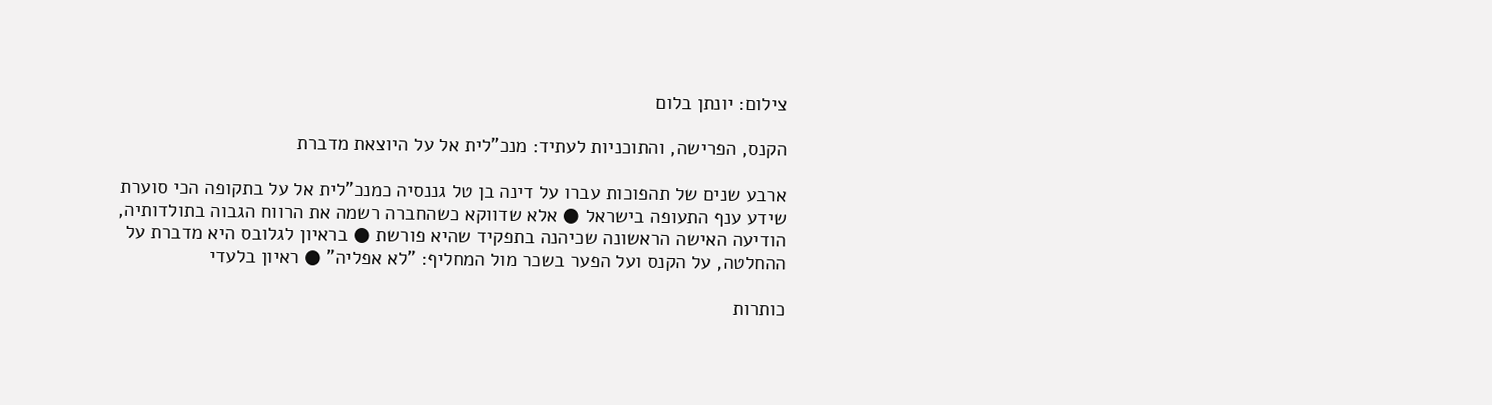צילום: יונתן בלום

הקנס, הפרישה, והתוכניות לעתיד: מנכ"לית אל על היוצאת מדברת

ארבע שנים של תהפוכות עברו על דינה בן טל גננסיה כמנכ"לית אל על בתקופה הכי סוערת שידע ענף התעופה בישראל ● אלא שדווקא כשהחברה רשמה את הרווח הגבוה בתולדותיה, הודיעה האישה הראשונה שכיהנה בתפקיד שהיא פורשת ● בראיון לגלובס היא מדברת על ההחלטה, על הקנס ועל הפער בשכר מול המחליף: "לא אפליה" ● ראיון בלעדי

כותרות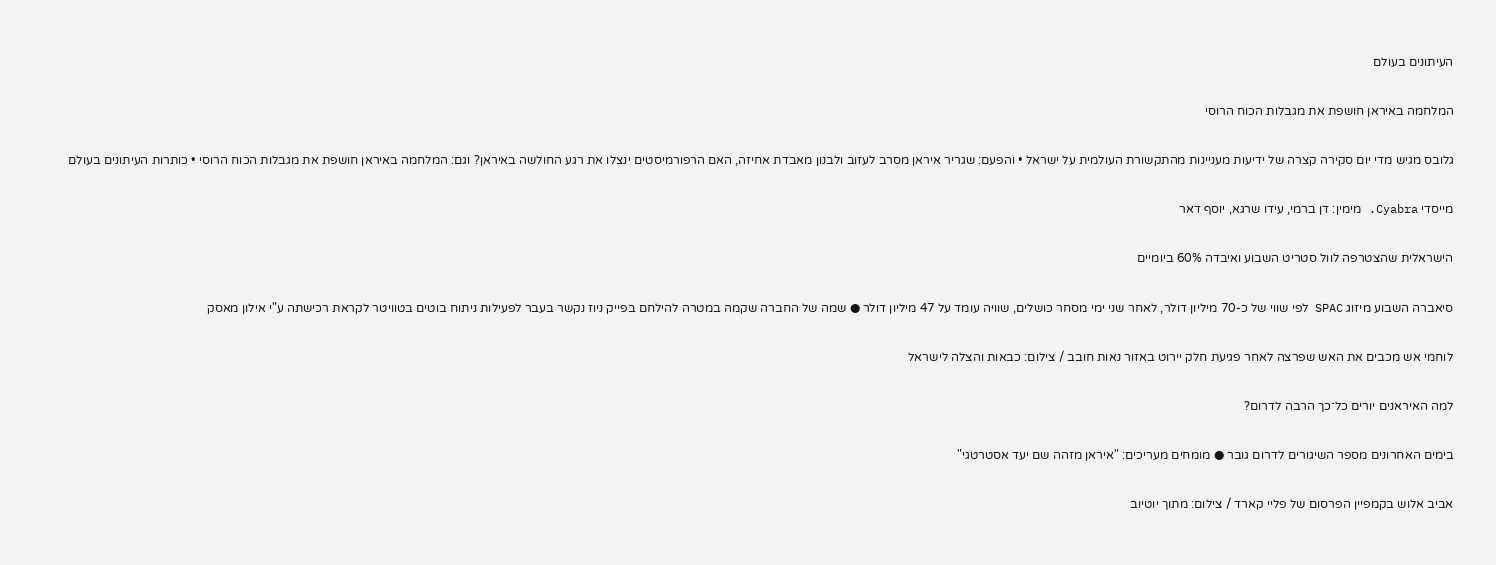העיתונים בעולם

המלחמה באיראן חושפת את מגבלות הכוח הרוסי

גלובס מגיש מדי יום סקירה קצרה של ידיעות מעניינות מהתקשורת העולמית על ישראל • והפעם: שגריר איראן מסרב לעזוב ולבנון מאבדת אחיזה, האם הרפורמיסטים ינצלו את רגע החולשה באיראן? וגם: המלחמה באיראן חושפת את מגבלות הכוח הרוסי • כותרות העיתונים בעולם

מייסדי Cyabra. מימין: דן ברמי, עידו שרגא, יוסף דאר

הישראלית שהצטרפה לוול סטריט השבוע ואיבדה 60% ביומיים

סיאברה השבוע מיזוג SPAC לפי שווי של כ-70 מיליון דולר, לאחר שני ימי מסחר כושלים, שוויה עומד על 47 מיליון דולר ● שמה של החברה שקמה במטרה להילחם בפייק ניוז נקשר בעבר לפעילות ניתוח בוטים בטוויטר לקראת רכישתה ע"י אילון מאסק

לוחמי אש מכבים את האש שפרצה לאחר פגיעת חלק יירוט באזור נאות חובב / צילום: כבאות והצלה לישראל

למה האיראנים יורים כל־כך הרבה לדרום?

בימים האחרונים מספר השיגורים לדרום גובר ● מומחים מעריכים: "איראן מזהה שם יעד אסטרטגי"

אביב אלוש בקמפיין הפרסום של פליי קארד / צילום: מתוך יוטיוב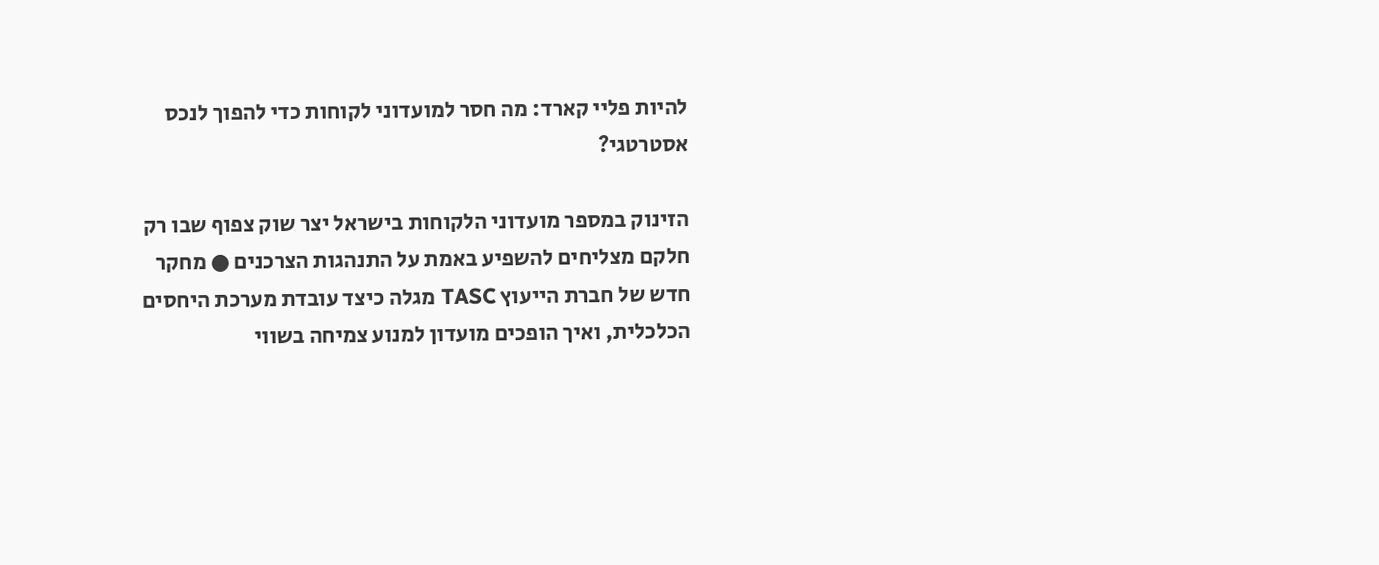להיות פליי קארד: מה חסר למועדוני לקוחות כדי להפוך לנכס אסטרטגי?

הזינוק במספר מועדוני הלקוחות בישראל יצר שוק צפוף שבו רק חלקם מצליחים להשפיע באמת על התנהגות הצרכנים ● מחקר חדש של חברת הייעוץ TASC מגלה כיצד עובדת מערכת היחסים הכלכלית, ואיך הופכים מועדון למנוע צמיחה בשווי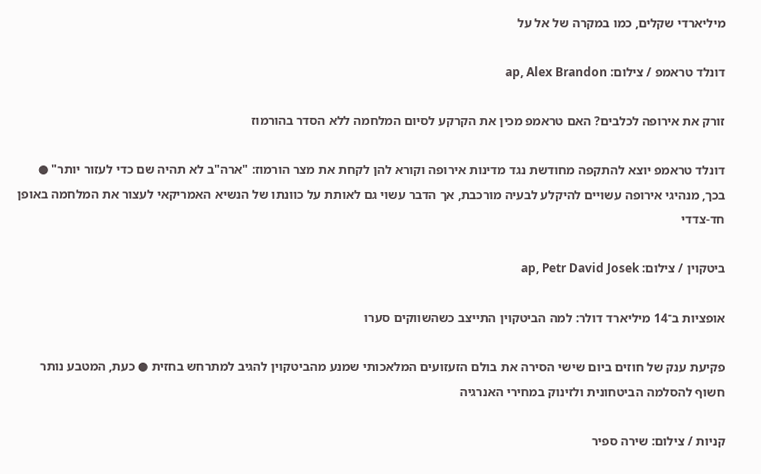מיליארדי שקלים, כמו במקרה של אל על

דונלד טראמפ / צילום: ap, Alex Brandon

זורק את אירופה לכלבים? האם טראמפ מכין את הקרקע לסיום המלחמה ללא הסדר בהורמוז

דונלד טראמפ יוצא להתקפה מחודשת נגד מדינות אירופה וקורא להן לקחת את מצר הורמוז: "ארה"ב לא תהיה שם כדי לעזור יותר" ● בכך, מנהיגי אירופה עשויים להיקלע לבעיה מורכבת, אך הדבר עשוי גם לאותת על כוונתו של הנשיא האמריקאי לעצור את המלחמה באופן חד-צדדי

ביטקוין / צילום: ap, Petr David Josek

אופציות ב־14 מיליארד דולר: למה הביטקוין התייצב כשהשווקים סערו

פקיעת ענק של חוזים ביום שישי הסירה את בולם הזעזועים המלאכותי שמנע מהביטקוין להגיב למתרחש בחזית ● כעת, המטבע נותר חשוף להסלמה הביטחונית ולזינוק במחירי האנרגיה

קניות / צילום: שירה ספיר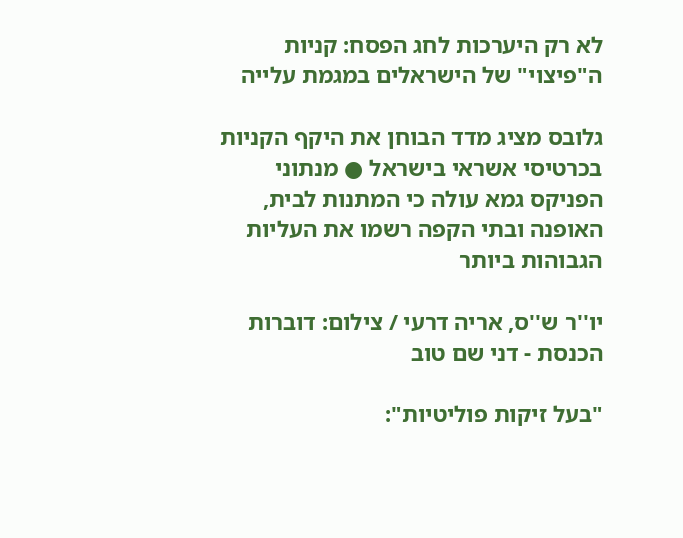לא רק היערכות לחג הפסח: קניות ה"פיצוי" של הישראלים במגמת עלייה

גלובס מציג מדד הבוחן את היקף הקניות בכרטיסי אשראי בישראל ● מנתוני הפניקס גמא עולה כי המתנות לבית, האופנה ובתי הקפה רשמו את העליות הגבוהות ביותר

יו''ר ש''ס, אריה דרעי / צילום: דוברות הכנסת - דני שם טוב

"בעל זיקות פוליטיות":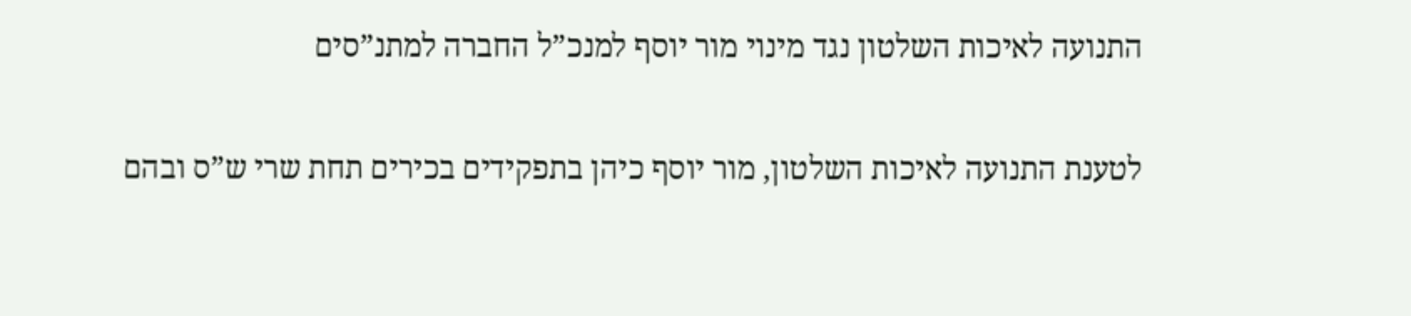התנועה לאיכות השלטון נגד מינוי מור יוסף למנכ”ל החברה למתנ”סים

לטענת התנועה לאיכות השלטון, מור יוסף כיהן בתפקידים בכירים תחת שרי ש”ס ובהם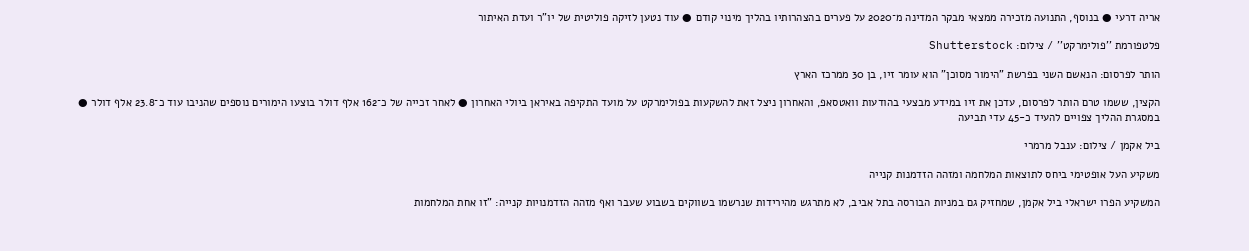אריה דרעי ● בנוסף, התנועה מזכירה ממצאי מבקר המדינה מ־2020 על פערים בהצהרותיו בהליך מינוי קודם ● עוד נטען לזיקה פוליטית של יו”ר ועדת האיתור

פלטפורמת ''פולימרקט'' / צילום: Shutterstock

הותר לפרסום: הנאשם השני בפרשת "הימור מסוכן" הוא עומר זיו, בן 30 ממרכז הארץ

הקצין, ששמו טרם הותר לפרסום, עדכן את זיו במידע מבצעי בהודעות וואטסאפ, והאחרון ניצל זאת להשקעות בפולימרקט על מועד התקיפה באיראן ביולי האחרון ● לאחר זכייה של כ־162 אלף דולר בוצעו הימורים נוספים שהניבו עוד כ־23.8 אלף דולר ● במסגרת ההליך צפויים להעיד כ-45 עדי תביעה

ביל אקמן / צילום: ענבל מרמרי

משקיע העל אופטימי ביחס לתוצאות המלחמה ומזהה הזדמנות קנייה

המשקיע הפרו ישראלי ביל אקמן, שמחזיק גם במניות הבורסה בתל אביב, לא מתרגש מהירידות שנרשמו בשווקים בשבוע שעבר ואף מזהה הזדמנויות קנייה: "זו אחת המלחמות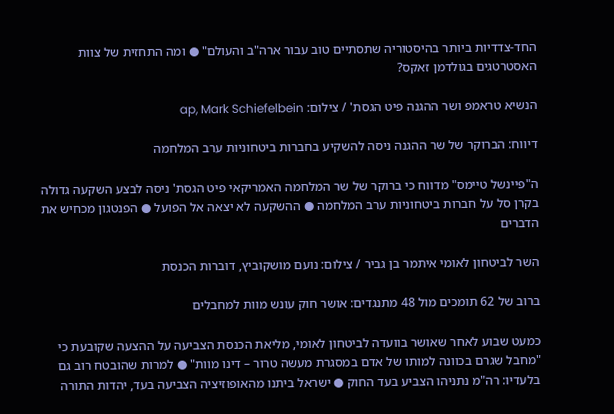החד-צדדיות ביותר בהיסטוריה שתסתיים טוב עבור ארה"ב והעולם" ● ומה התחזית של צוות האסטרטגים בגולדמן זאקס?

הנשיא טראמפ ושר ההגנה פיט הגסת' / צילום: ap, Mark Schiefelbein

דיווח: הברוקר של שר ההגנה ניסה להשקיע בחברות ביטחוניות ערב המלחמה

ה"פיינשל טיימס" מדווח כי ברוקר של שר המלחמה האמריקאי פיט הגסת' ניסה לבצע השקעה גדולה בקרן סל על חברות ביטחוניות ערב המלחמה ● ההשקעה לא יצאה אל הפועל ● הפנטגון מכחיש את הדברים

השר לביטחון לאומי איתמר בן גביר / צילום: נועם מושקוביץ, דוברות הכנסת

ברוב של 62 תומכים מול 48 מתנגדים: אושר חוק עונש מוות למחבלים

כמעט שבוע לאחר שאושר בוועדה לביטחון לאומי, מליאת הכנסת הצביעה על ההצעה שקובעת כי "מחבל שגרם בכוונה למותו של אדם במסגרת מעשה טרור – דינו מוות" ● למרות שהובטח רוב גם בלעדיו: רה"מ נתניהו הצביע בעד החוק ● ישראל ביתנו מהאופוזיציה הצביעה בעד, יהדות התורה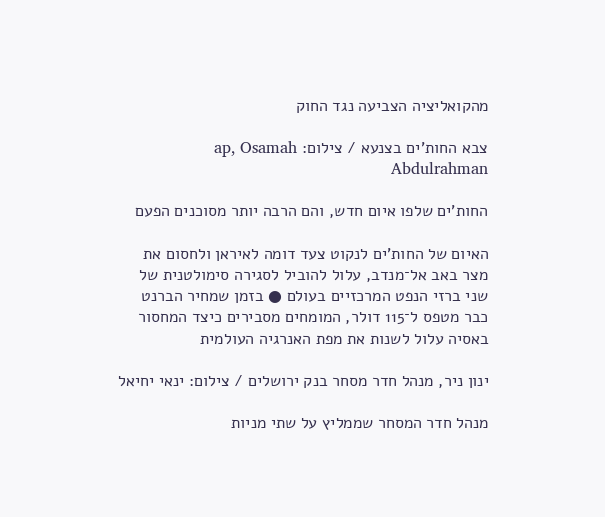מהקואליציה הצביעה נגד החוק

צבא החות'ים בצנעא / צילום: ap, Osamah Abdulrahman

החות'ים שלפו איום חדש, והם הרבה יותר מסוכנים הפעם

האיום של החות'ים לנקוט צעד דומה לאיראן ולחסום את מצר באב אל־מנדב, עלול להוביל לסגירה סימולטנית של שני ברזי הנפט המרכזיים בעולם ● בזמן שמחיר הברנט כבר מטפס ל־115 דולר, המומחים מסבירים כיצד המחסור באסיה עלול לשנות את מפת האנרגיה העולמית

ינון ניר, מנהל חדר מסחר בנק ירושלים / צילום: ינאי יחיאל

מנהל חדר המסחר שממליץ על שתי מניות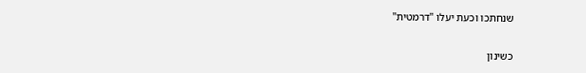שנחתכו וכעת יעלו "דרמטית"

כשינון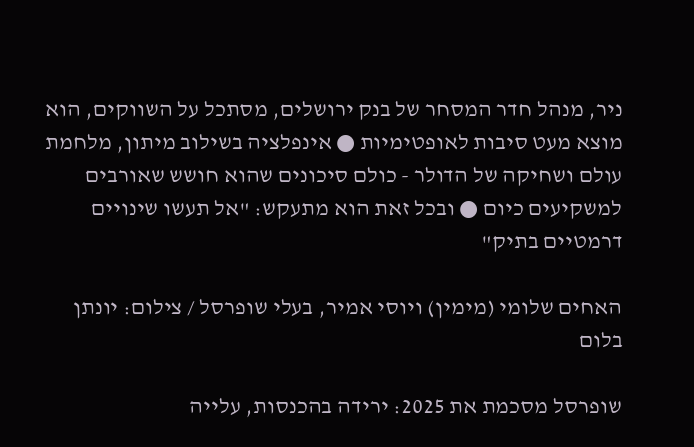ניר, מנהל חדר המסחר של בנק ירושלים, מסתכל על השווקים, הוא מוצא מעט סיבות לאופטימיות ● אינפלציה בשילוב מיתון, מלחמת עולם ושחיקה של הדולר - כולם סיכונים שהוא חושש שאורבים למשקיעים כיום ● ובכל זאת הוא מתעקש: "אל תעשו שינויים דרמטיים בתיק"

האחים שלומי (מימין) ויוסי אמיר, בעלי שופרסל / צילום: יונתן בלום

שופרסל מסכמת את 2025: ירידה בהכנסות, עלייה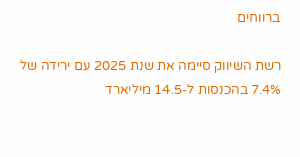ברווחים

רשת השיווק סיימה את שנת 2025 עם ירידה של 7.4% בהכנסות ל-14.5 מיליארד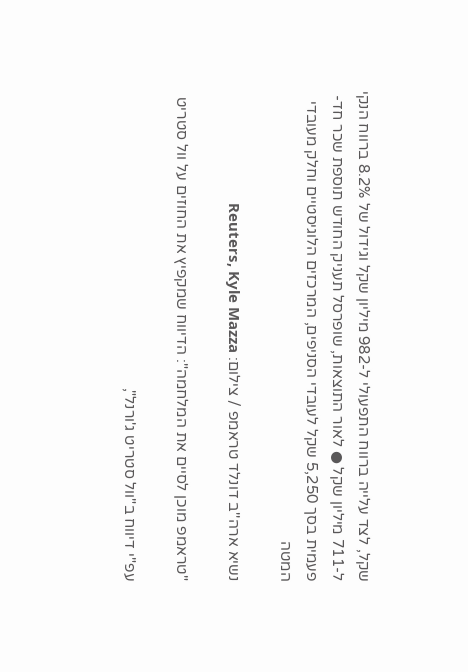שקל, לצד עלייה ברווח התפעולי ל-982 מיליון שקל וגידול של 8.2% ברווח הנקי ל-711 מיליון שקל ● לאור התוצאות, שופרסל תעניק החודש תוספת שכר חד-פעמית בסך 5,250 שקל לעובדי הסניפים, המרכזים הלוגיסטיים וחלק מעובדי המטה

נשיא ארה''ב דונלד טראמפ / צילום: Reuters, Kyle Mazza

"טראמפ מוכן לסיים את המלחמה": הדיווח שמקפיץ את החוזים על וול סטריט

עפ"י דיווח ב"וול סטריט ג'ורנל",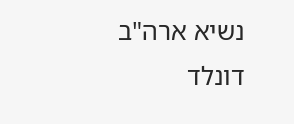נשיא ארה"ב דונלד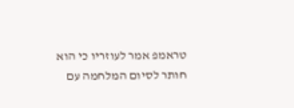טראמפ אמר לעוזריו כי הוא חותר לסיום המלחמה עם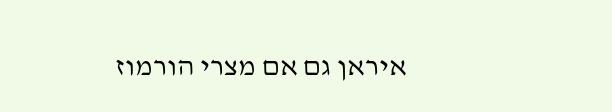איראן גם אם מצרי הורמוז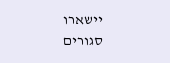יישארו סגורים